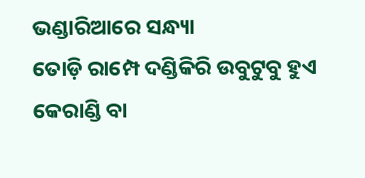ଭଣ୍ଡାରିଆରେ ସନ୍ଧ୍ୟା
ତୋଡ଼ି ରାମ୍ପେ ଦଣ୍ଡିକିରି ଉବୁଟୁବୁ ହୁଏ କେରାଣ୍ଡି ବା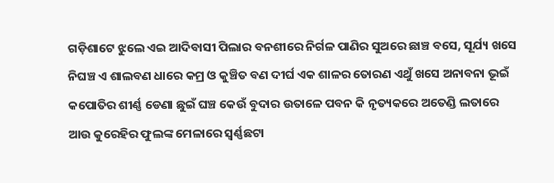ଗଡ଼ିଶାଟେ ଝୁଲେ ଏଇ ଆଦିବାସୀ ପିଲାର ବନଶୀରେ ନିର୍ଗଳ ପାଣିର ସୁଅରେ ଛାଞ୍ଚ ବସେ, ସୂର୍ଯ୍ୟ ଖସେ ନିଘଞ୍ଚ ଏ ଶାଲବଣ ଧାରେ କମ୍ର ଓ କୁଞ୍ଚିତ ବଣ ଦୀର୍ଘ ଏକ ଶାଳର ତୋରଣ ଏଥୁଁ ଖସେ ଅନାବନା ଭୂଇଁ କପୋତିର ଶୀର୍ଣ୍ଣ ଡେଣା ଛୁଇଁ ଘଞ୍ଚ କେଉଁ ବୁଦାର ଉତାଳେ ପବନ କି ନୃତ୍ୟକରେ ଅତେଣ୍ଡି ଲତାରେ ଆଉ କୁରେହିର ଫୁଲଙ୍କ ମେଳାରେ ସ୍ୱର୍ଣ୍ଣଛଟା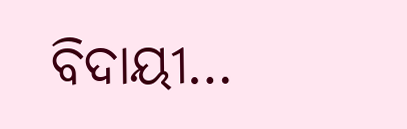ବିଦାୟୀ…